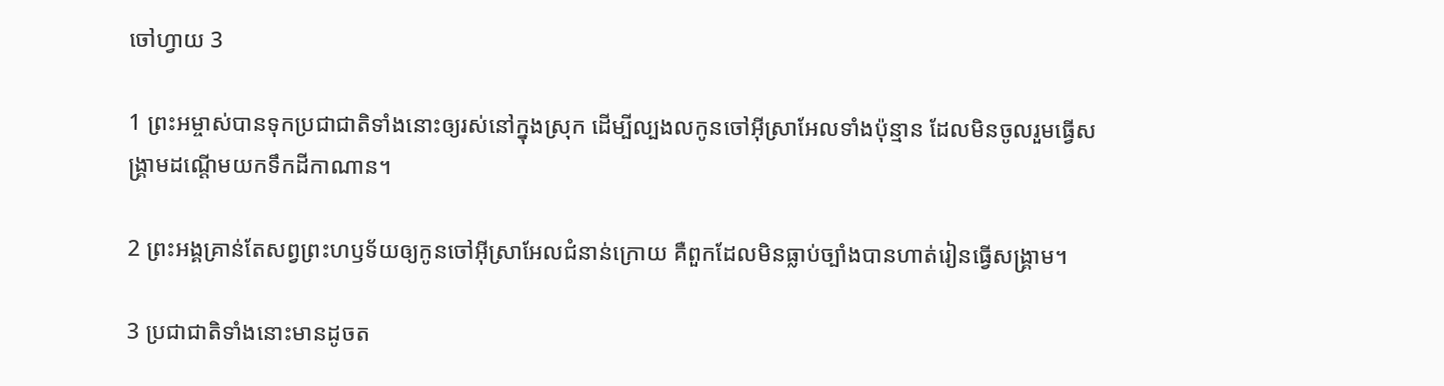ចៅហ្វាយ 3

1 ព្រះ‌អម្ចាស់បានទុកប្រជា‌ជាតិទាំងនោះឲ្យរស់នៅក្នុងស្រុក ដើម្បីល្បង‌លកូនចៅអ៊ីស្រា‌អែលទាំងប៉ុន្មាន ដែលមិនចូលរួមធ្វើសង្គ្រាមដណ្ដើមយកទឹកដីកាណាន។

2 ព្រះ‌អង្គគ្រាន់តែសព្វព្រះ‌ហឫទ័យឲ្យកូនចៅអ៊ីស្រា‌អែលជំនាន់ក្រោយ គឺពួកដែលមិនធ្លាប់ច្បាំងបានហាត់រៀនធ្វើសង្គ្រាម។

3 ប្រជា‌ជាតិទាំងនោះមានដូចត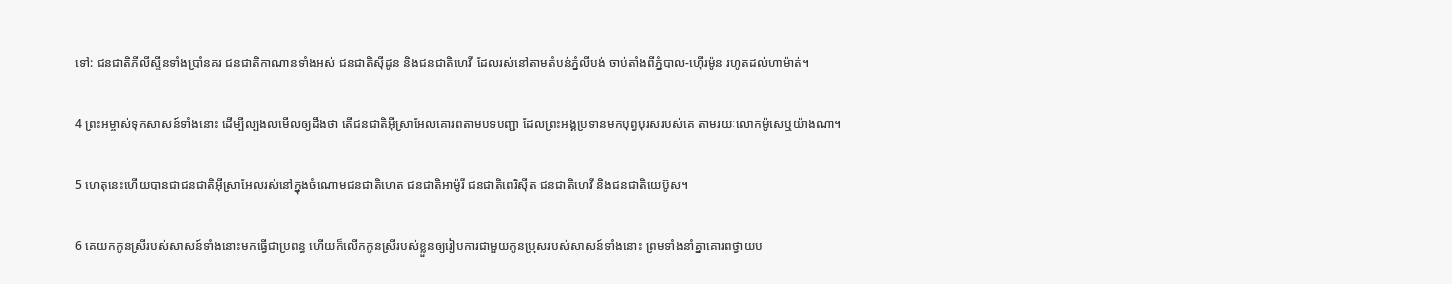ទៅ: ជន‌ជាតិភីលីស្ទីនទាំងប្រាំនគរ ជន‌ជាតិកាណានទាំងអស់ ជន‌ជាតិស៊ីដូន និងជន‌ជាតិហេវី ដែលរស់នៅតាមតំបន់ភ្នំលីបង់ ចាប់តាំងពីភ្នំបាល-ហ៊ើរ‌ម៉ូន រហូតដល់ហា‌ម៉ាត់។

4 ព្រះ‌អម្ចាស់ទុកសាសន៍ទាំងនោះ ដើម្បីល្បង‌លមើលឲ្យដឹងថា តើជន‌ជាតិអ៊ីស្រា‌អែលគោរពតាមបទ‌បញ្ជា ដែលព្រះ‌អង្គប្រទានមកបុព្វបុរសរបស់គេ តាមរយៈលោកម៉ូសេឬយ៉ាងណា។

5 ហេតុនេះហើយបានជាជន‌ជាតិអ៊ីស្រា‌អែលរស់នៅក្នុងចំណោមជន‌ជាតិហេត ជន‌ជាតិអាម៉ូរី ជន‌ជាតិពេរិ‌ស៊ីត ជន‌ជាតិហេវី និងជន‌ជាតិយេប៊ូស។

6 គេយកកូនស្រីរបស់សាសន៍ទាំងនោះមកធ្វើជាប្រពន្ធ ហើយក៏លើកកូនស្រីរបស់ខ្លួនឲ្យរៀប‌ការជាមួយកូនប្រុសរបស់សាសន៍ទាំងនោះ ព្រមទាំងនាំគ្នាគោរពថ្វាយ‌ប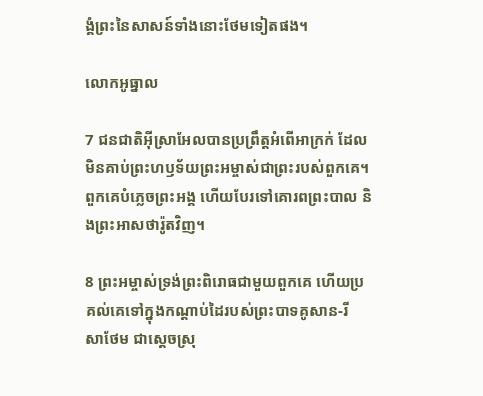ង្គំព្រះនៃសាសន៍ទាំងនោះថែមទៀតផង។

លោកអូធ្នាល

7 ជន‌ជាតិអ៊ីស្រា‌អែលបានប្រព្រឹត្តអំពើអាក្រក់ ដែលមិនគាប់ព្រះ‌ហឫទ័យព្រះ‌អម្ចាស់ជាព្រះរបស់ពួកគេ។ ពួកគេបំភ្លេចព្រះ‌អង្គ ហើយបែរទៅគោរពព្រះបាល និងព្រះ‌អាស‌ថារ៉ូតវិញ។

8 ព្រះ‌អម្ចាស់ទ្រង់ព្រះ‌ពិរោធជាមួយពួកគេ ហើយប្រគល់គេទៅក្នុងកណ្ដាប់ដៃរបស់ព្រះ‌បាទគូសាន-រីសា‌ថែម ជាស្ដេចស្រុ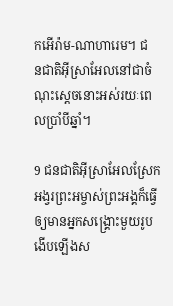កអើរ៉ាម-ណាហា‌រេម។ ជន‌ជាតិអ៊ីស្រា‌អែលនៅជាចំណុះស្ដេចនោះអស់រយៈពេលប្រាំបីឆ្នាំ។

9 ជន‌ជាតិអ៊ីស្រា‌អែលស្រែកអង្វរព្រះ‌អម្ចាស់ព្រះ‌អង្គក៏ធ្វើឲ្យមានអ្នកសង្គ្រោះមួយរូបងើបឡើងស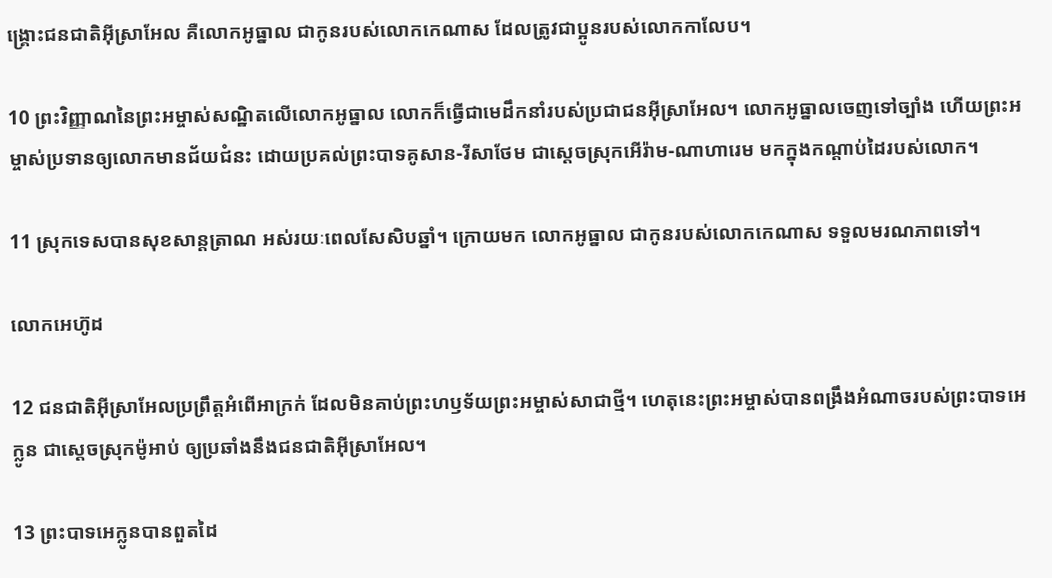ង្គ្រោះជន‌ជាតិអ៊ីស្រា‌អែល គឺលោកអូធ្នាល ជាកូនរបស់លោកកេណាស ដែលត្រូវជាប្អូនរបស់លោកកាលែប។

10 ព្រះ‌វិញ្ញាណនៃព្រះ‌អម្ចាស់សណ្ឋិតលើលោកអូធ្នាល លោកក៏ធ្វើជាមេដឹកនាំរបស់ប្រជា‌ជនអ៊ីស្រា‌អែល។ លោកអូធ្នាលចេញទៅច្បាំង ហើយព្រះ‌អម្ចាស់ប្រទានឲ្យលោកមានជ័យ‌ជំនះ ដោយប្រគល់ព្រះ‌បាទគូសាន-រីសា‌ថែម ជាស្ដេចស្រុកអើ‌រ៉ាម-ណាហា‌រេម មកក្នុងកណ្ដាប់ដៃរបស់លោក។

11 ស្រុកទេសបានសុខ‌សាន្ត‌ត្រាណ អស់រយៈពេលសែ‌សិបឆ្នាំ។ ក្រោយមក លោកអូធ្នាល ជាកូនរបស់លោកកេណាស ទទួលមរណ‌ភាពទៅ។

លោកអេហ៊ូដ

12 ជន‌ជាតិអ៊ីស្រា‌អែលប្រព្រឹត្តអំពើអាក្រក់ ដែលមិនគាប់ព្រះ‌ហឫទ័យព្រះ‌អម្ចាស់សាជាថ្មី។ ហេតុនេះព្រះ‌អម្ចាស់បានពង្រឹងអំណាចរបស់ព្រះ‌បាទអេក្លូន ជាស្ដេចស្រុកម៉ូអាប់ ឲ្យប្រឆាំងនឹងជន‌ជាតិអ៊ីស្រា‌អែល។

13 ព្រះ‌បាទអេក្លូនបានពួត‌ដៃ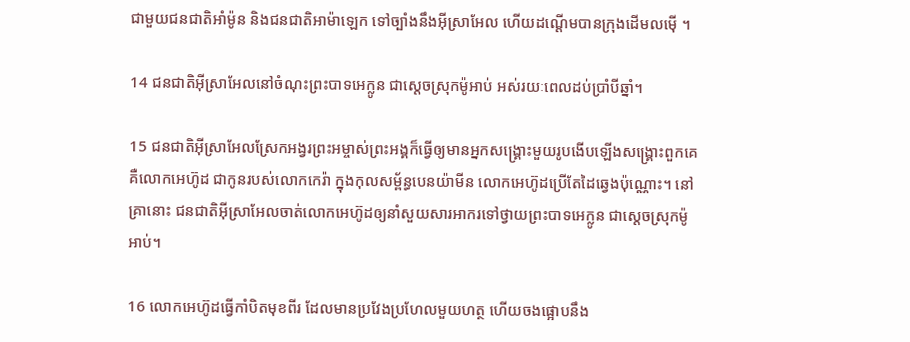ជាមួយជន‌ជាតិអាំម៉ូន និងជន‌ជាតិអាម៉ា‌ឡេក ទៅច្បាំងនឹងអ៊ីស្រា‌អែល ហើយដណ្ដើមបានក្រុងដើមលម៉ើ ។

14 ជន‌ជាតិអ៊ីស្រា‌អែលនៅចំណុះព្រះ‌បាទអេក្លូន ជាស្ដេចស្រុកម៉ូអាប់ អស់រយៈពេលដប់ប្រាំបីឆ្នាំ។

15 ជន‌ជាតិអ៊ីស្រា‌អែលស្រែកអង្វរព្រះ‌អម្ចាស់ព្រះ‌អង្គក៏ធ្វើឲ្យមានអ្នកសង្គ្រោះមួយរូបងើបឡើងសង្គ្រោះពួកគេ គឺលោកអេហ៊ូដ ជាកូនរបស់លោកកេរ៉ា ក្នុងកុល‌សម្ព័ន្ធបេន‌យ៉ាមីន លោកអេហ៊ូដប្រើតែដៃឆ្វេងប៉ុណ្ណោះ។ នៅគ្រានោះ ជន‌ជាតិអ៊ីស្រា‌អែលចាត់លោកអេហ៊ូដឲ្យនាំសួយសារ‌អាករទៅថ្វាយព្រះ‌បាទអេក្លូន ជាស្ដេចស្រុកម៉ូអាប់។

16 លោកអេហ៊ូដធ្វើកាំបិតមុខពីរ ដែលមានប្រវែងប្រហែលមួយហត្ថ ហើយចងផ្អោបនឹង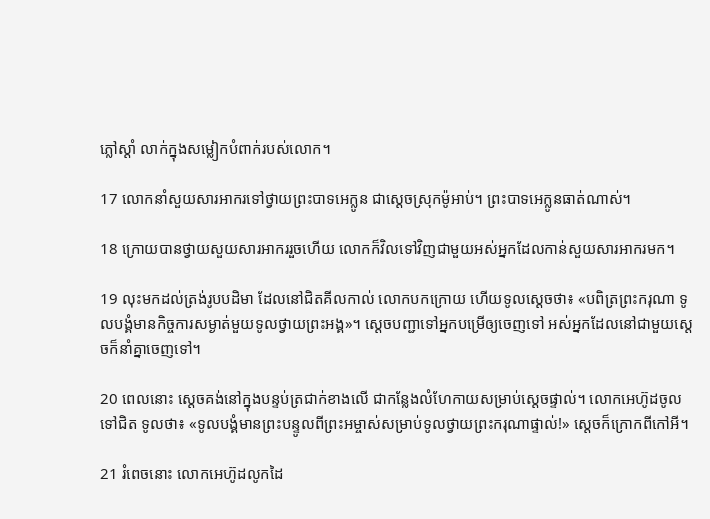ភ្លៅស្ដាំ លាក់ក្នុងសម្លៀក‌បំពាក់របស់លោក។

17 លោកនាំសួយសារ‌អាករទៅថ្វាយព្រះ‌បាទអេក្លូន ជាស្ដេចស្រុកម៉ូអាប់។ ព្រះ‌បាទអេក្លូនធាត់ណាស់។

18 ក្រោយបានថ្វាយសួយសារ‌អាកររួចហើយ លោកក៏វិលទៅវិញជាមួយអស់អ្នកដែលកាន់សួយសារ‌អាករមក។

19 លុះមកដល់ត្រង់រូបបដិមា ដែលនៅជិតគីល‌កាល់ លោកបកក្រោយ ហើយទូលស្ដេចថា៖ «បពិត្រព្រះ‌ករុណា ទូលបង្គំមានកិច្ចការសម្ងាត់មួយទូលថ្វាយព្រះ‌អង្គ»។ ស្ដេចបញ្ជាទៅអ្នកបម្រើឲ្យចេញទៅ អស់អ្នកដែលនៅជាមួយស្ដេចក៏នាំគ្នាចេញទៅ។

20 ពេលនោះ ស្ដេចគង់នៅក្នុងបន្ទប់ត្រជាក់ខាងលើ ជាកន្លែងលំហែកាយសម្រាប់ស្ដេចផ្ទាល់។ លោកអេហ៊ូដចូលទៅជិត ទូលថា៖ «ទូលបង្គំមានព្រះ‌បន្ទូលពីព្រះ‌អម្ចាស់សម្រាប់ទូលថ្វាយព្រះ‌ករុណាផ្ទាល់!» ស្ដេចក៏ក្រោកពីកៅ‌អី។

21 រំពេចនោះ លោកអេហ៊ូដលូកដៃ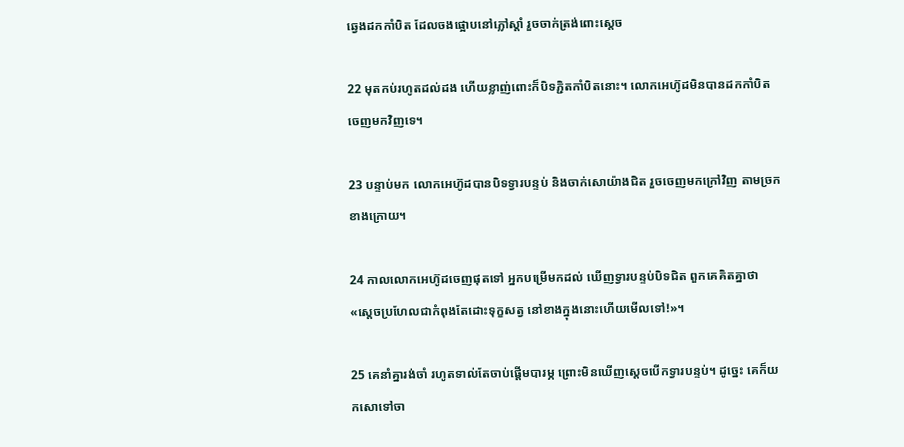ឆ្វេងដកកាំបិត ដែលចងផ្អោបនៅភ្លៅស្ដាំ រួចចាក់ត្រង់ពោះស្ដេច

22 មុតកប់រហូតដល់ដង ហើយខ្លាញ់ពោះក៏បិទភ្ជិតកាំបិតនោះ។ លោកអេហ៊ូដមិនបានដកកាំបិតចេញមកវិញទេ។

23 បន្ទាប់មក លោកអេហ៊ូដបានបិទទ្វារបន្ទប់ និងចាក់សោយ៉ាងជិត រួចចេញមកក្រៅវិញ តាមច្រកខាងក្រោយ។

24 កាលលោកអេហ៊ូដចេញផុតទៅ អ្នកបម្រើមកដល់ ឃើញទ្វារបន្ទប់បិទជិត ពួកគេគិតគ្នាថា «ស្ដេចប្រហែលជាកំពុងតែដោះទុក្ខសត្វ នៅខាងក្នុងនោះហើយមើលទៅ!»។

25 គេនាំគ្នារង់‌ចាំ រហូតទាល់តែចាប់ផ្ដើមបារម្ភ ព្រោះមិនឃើញស្ដេចបើកទ្វារបន្ទប់។ ដូច្នេះ គេក៏យកសោទៅចា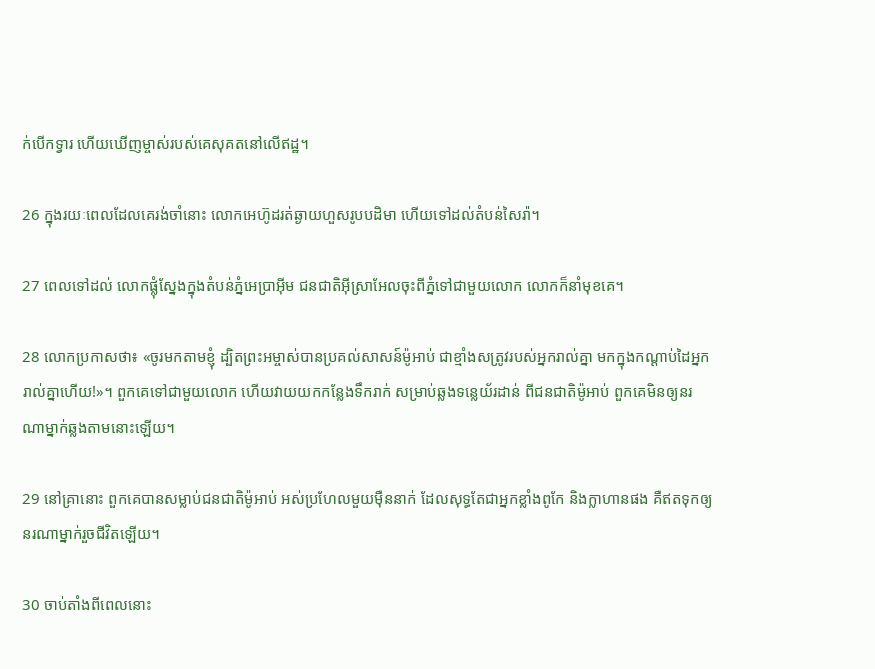ក់បើកទ្វារ ហើយឃើញម្ចាស់របស់គេសុគតនៅលើឥដ្ឋ។

26 ក្នុងរយៈពេលដែលគេរង់‌ចាំនោះ លោកអេហ៊ូដរត់ឆ្ងាយហួសរូបបដិមា ហើយទៅដល់តំបន់សៃរ៉ា។

27 ពេលទៅដល់ លោកផ្លុំស្នែងក្នុងតំបន់ភ្នំអេប្រាអ៊ីម ជន‌ជាតិអ៊ីស្រា‌អែលចុះពីភ្នំទៅជាមួយលោក លោកក៏នាំមុខគេ។

28 លោកប្រកាសថា៖ «ចូរមកតាមខ្ញុំ ដ្បិតព្រះ‌អម្ចាស់បានប្រគល់សាសន៍ម៉ូអាប់ ជាខ្មាំងសត្រូវរបស់អ្នករាល់គ្នា មកក្នុងកណ្ដាប់ដៃអ្នករាល់គ្នាហើយ!»។ ពួកគេទៅជាមួយលោក ហើយវាយយកកន្លែងទឹករាក់ សម្រាប់ឆ្លងទន្លេយ័រដាន់ ពីជន‌ជាតិម៉ូអាប់ ពួកគេមិនឲ្យនរណាម្នាក់ឆ្លងតាមនោះឡើយ។

29 នៅគ្រានោះ ពួកគេបានសម្លាប់ជន‌ជាតិម៉ូអាប់ អស់ប្រហែលមួយម៉ឺននាក់ ដែលសុទ្ធតែជាអ្នកខ្លាំងពូកែ និងក្លាហានផង គឺឥតទុកឲ្យនរណាម្នាក់រួចជីវិតឡើយ។

30 ចាប់តាំងពីពេលនោះ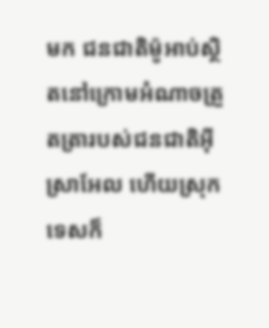មក ជន‌ជាតិម៉ូអាប់ស្ថិតនៅក្រោមអំណាចត្រួត‌ត្រារបស់ជន‌ជាតិអ៊ីស្រា‌អែល ហើយស្រុកទេសក៏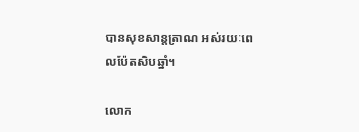បានសុខ‌សាន្ត‌ត្រាណ អស់រយៈពេលប៉ែត‌សិបឆ្នាំ។

លោក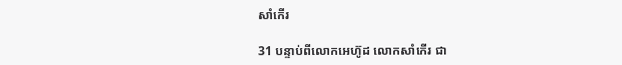សាំកើរ

31 បន្ទាប់ពីលោកអេហ៊ូដ លោកសាំកើរ ជា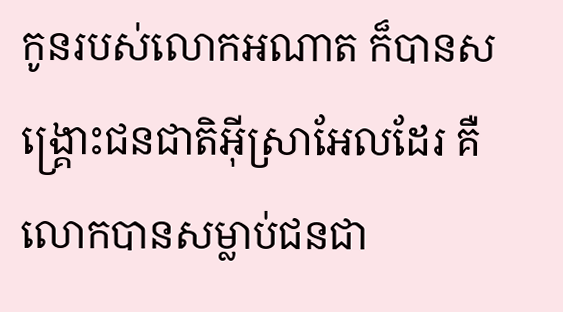កូនរបស់លោកអណាត ក៏បានសង្គ្រោះជន‌ជាតិអ៊ីស្រា‌អែលដែរ គឺលោកបានសម្លាប់ជន‌ជា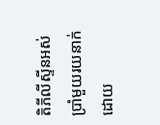តិភីលីស្ទីនអស់ប្រាំមួយរយនាក់ ដោយ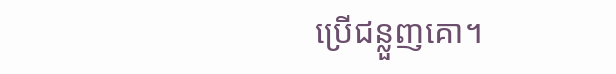ប្រើជន្លួញគោ។